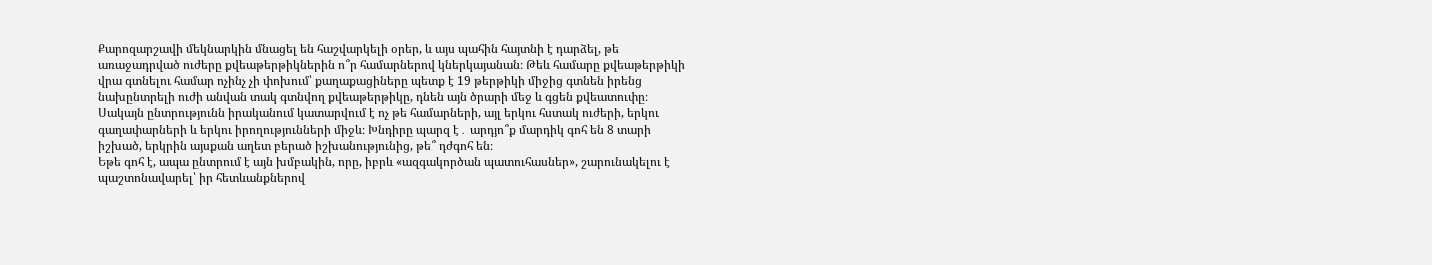Քարոզարշավի մեկնարկին մնացել են հաշվարկելի օրեր, և այս պահին հայտնի է դարձել, թե առաջադրված ուժերը քվեաթերթիկներին ո՞ր համարներով կներկայանան։ Թեև համարը քվեաթերթիկի վրա գտնելու համար ոչինչ չի փոխում՝ քաղաքացիները պետք է 19 թերթիկի միջից գտնեն իրենց նախընտրելի ուժի անվան տակ գտնվող քվեաթերթիկը, դնեն այն ծրարի մեջ և գցեն քվեատուփը։
Սակայն ընտրությունն իրականում կատարվում է ոչ թե համարների, այլ երկու հստակ ուժերի, երկու գաղափարների և երկու իրողությունների միջև։ Խնդիրը պարզ է․ արդյո՞ք մարդիկ գոհ են 8 տարի իշխած, երկրին այսքան աղետ բերած իշխանությունից, թե՞ դժգոհ են։
Եթե գոհ է, ապա ընտրում է այն խմբակին, որը, իբրև «ազգակործան պատուհասներ», շարունակելու է պաշտոնավարել՝ իր հետևանքներով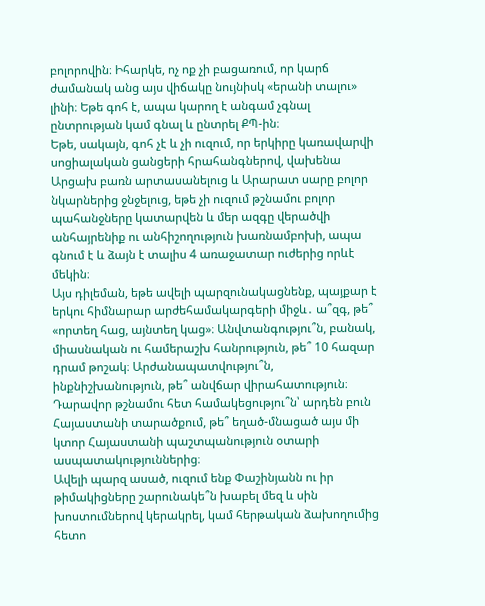բոլորովին։ Իհարկե, ոչ ոք չի բացառում, որ կարճ ժամանակ անց այս վիճակը նույնիսկ «երանի տալու» լինի։ Եթե գոհ է, ապա կարող է անգամ չգնալ ընտրության կամ գնալ և ընտրել ՔՊ-ին։
Եթե, սակայն, գոհ չէ և չի ուզում, որ երկիրը կառավարվի սոցիալական ցանցերի հրահանգներով, վախենա Արցախ բառն արտասանելուց և Արարատ սարը բոլոր նկարներից ջնջելուց, եթե չի ուզում թշնամու բոլոր պահանջները կատարվեն և մեր ազգը վերածվի անհայրենիք ու անհիշողություն խառնամբոխի, ապա գնում է և ձայն է տալիս 4 առաջատար ուժերից որևէ մեկին։
Այս դիլեման, եթե ավելի պարզունակացնենք, պայքար է երկու հիմնարար արժեհամակարգերի միջև․ ա՞զգ, թե՞ «որտեղ հաց, այնտեղ կաց»։ Անվտանգությու՞ն, բանակ, միասնական ու համերաշխ հանրություն, թե՞ 10 հազար դրամ թոշակ։ Արժանապատվությու՞ն, ինքնիշխանություն, թե՞ անվճար վիրահատություն։ Դարավոր թշնամու հետ համակեցությու՞ն՝ արդեն բուն Հայաստանի տարածքում, թե՞ եղած-մնացած այս մի կտոր Հայաստանի պաշտպանություն օտարի ասպատակություններից։
Ավելի պարզ ասած, ուզում ենք Փաշինյանն ու իր թիմակիցները շարունակե՞ն խաբել մեզ և սին խոստումներով կերակրել, կամ հերթական ձախողումից հետո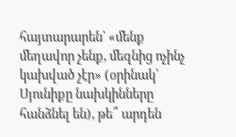հայտարարեն՝ «մենք մեղավոր չենք, մեզնից ոչինչ կախված չէր» (օրինակ՝ Սյունիքը նախկինները հանձնել են), թե՞ արդեն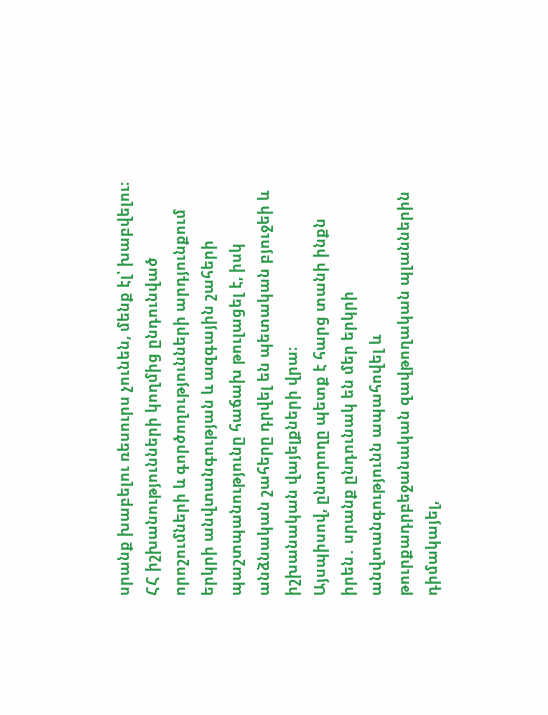սրանք խաբելու ռեսուրս չունեն, մենք էլ՝ խաբվելու։
ՀՀ իշխանությունների կողմից ընդունված որոշումների և գործողությունների արդյունքում երկրի անվտանգության և ազգային շահերի պաշտպանությունը հաճախ թուլացել է, իսկ անձնական շահերը դրվել են պետական բյուջեի և իշխանական վայելքների վրա։
Այսպիսով, ընտրողը պետք է հարց տանի ինքն իրեն․ սրանք ընդունակ են մեր երկրի անվտանգությունն ապահովել և թուրքադրբեջանական զավթողական պլաններին դիմակայել,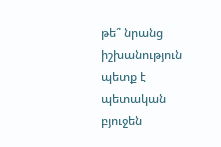թե՞ նրանց իշխանություն պետք է պետական բյուջեն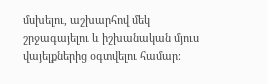մսխելու, աշխարհով մեկ շրջագայելու և իշխանական մյուս վայելքներից օգտվելու համար։